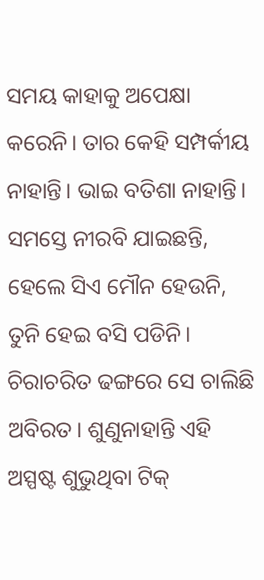ସମୟ କାହାକୁ ଅପେକ୍ଷା କରେନି। ତାର କେହି ସମ୍ପର୍କୀୟ ନାହାନ୍ତି। ଭାଇ ବତିଶା ନାହାନ୍ତି। ସମସ୍ତେ ନୀରବି ଯାଇଛନ୍ତି, ହେଲେ ସିଏ ମୌନ ହେଉନି, ତୁନି ହେଇ ବସି ପଡିନି। ଚିରାଚରିତ ଢଙ୍ଗରେ ସେ ଚାଲିଛି ଅବିରତ। ଶୁଣୁନାହାନ୍ତି ଏହି ଅସ୍ପଷ୍ଟ ଶୁଭୁଥିବା ଟିକ୍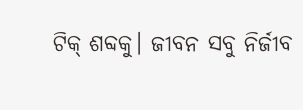ଟିକ୍ ଶବ୍ଦକୁ। ଜୀବନ ସବୁ ନିର୍ଜୀବ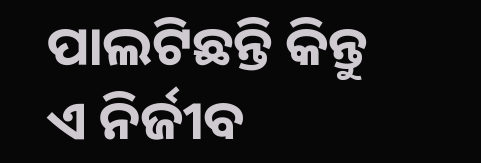ପାଲଟିଛନ୍ତି କିନ୍ତୁ ଏ ନିର୍ଜୀବ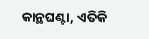କାନ୍ଥଘଣ୍ଟା, ଏତିକି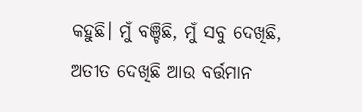କହୁଛି। ମୁଁ ବଞ୍ଚିଛି, ମୁଁ ସବୁ ଦେଖିଛି, ଅତୀତ ଦେଖିଛି ଆଉ ବର୍ତ୍ତମାନ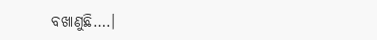ବଖାଣୁଛି….।